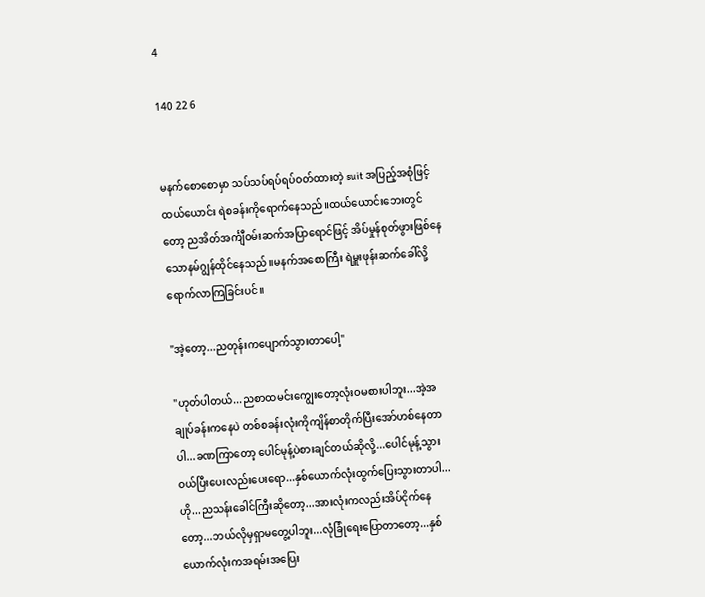4

140 22 6


မနက်စောစောမှာ သပ်သပ်ရပ်ရပ်ဝတ်ထားတဲ့ suit အပြည့်အစုံဖြင့် ထယ်ယောင်း ရဲစခန်းကိုရောက်နေသည်။ထယ်ယောင်းဘေးတွင်တော့ ညအိတ်အင်္ကျီဝမ်းဆက်အပြာရောင်ဖြင့် အိပ်မှုန်စုတ်ဖွားဖြစ်နေသောနမ်ဂျွန်ထိုင်နေသည်။မနက်အစောကြီး ရဲမှူးဖုန်းဆက်ခေါ်လို့ရောက်လာကြခြင်းပင်။

"အဲ့တော့...ညတုန်းကပျောက်သွားတာပေါ့"

"ဟုတ်ပါတယ်...ညစာထမင်းကျွေးတော့လုံးဝမစားပါဘူး...အဲ့အချုပ်ခန်းကနေပဲ တစ်စခန်းလုံးကိုကျိန်စာတိုက်ပြီးအော်ဟစ်နေတာပါ...ခဏကြာတော့ ပေါင်မုန့်ပဲစားချင်တယ်ဆိုလို့...ပေါင်မုန့်သွားဝယ်ပြီးပေးလည်းပေးရော...နှစ်ယောက်လုံးထွက်ပြေးသွားတာပါ...ဟို...ညသန်းခေါင်ကြီးဆိုတော့...အားလုံးကလည်းအိပ်ငိုက်နေတော့...ဘယ်လိုမှရှာမတွေ့ပါဘူး...လုံခြုံရေးပြောတာတော့...နှစ်ယောက်လုံးကအရမ်းအပြေး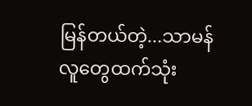မြန်တယ်တဲ့...သာမန်လူတွေထက်သုံး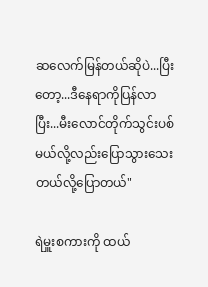ဆလေက်မြန်တယ်ဆိုပဲ...ပြီးတော့...ဒီနေရာကိုပြန်လာပြီး...မီးလောင်တိုက်သွင်းပစ်မယ်လို့လည်းပြောသွားသေးတယ်လို့ပြောတယ်"

ရဲမှူးစကားကို ထယ်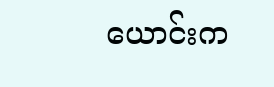ယောင်းက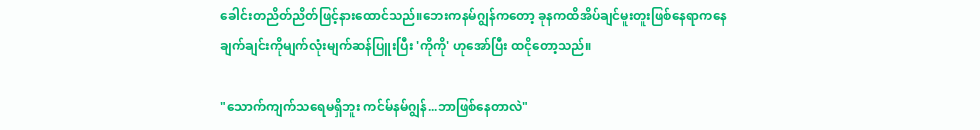ခေါင်းတညိတ်ညိတ်ဖြင့်နားထောင်သည်။ဘေးကနမ်ဂျွန်ကတော့ ခုနကထိအိပ်ချင်မူးတူးဖြစ်နေရာကနေ ချက်ချင်းကိုမျက်လုံးမျက်ဆန်ပြူးပြီး 'ကိုကို' ဟုအော်ပြီး ထငိုတော့သည်။

"သောက်ကျက်သရေမရှိဘူး ကင်မ်နမ်ဂျွန်...ဘာဖြစ်နေတာလဲ"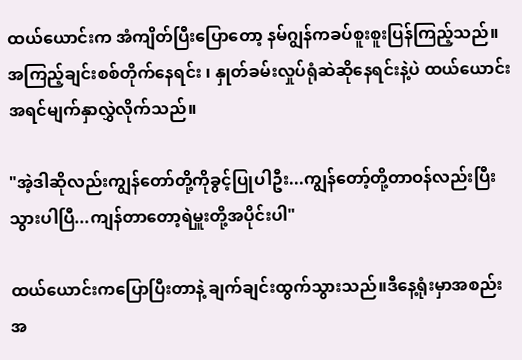ထယ်ယောင်းက အံကျိတ်ပြီးပြောတော့ နမ်ဂျွန်ကခပ်စူးစူးပြန်ကြည့်သည်။အကြည့်ချင်းစစ်တိုက်နေရင်း ၊ နှုတ်ခမ်းလှုပ်ရုံဆဲဆိုနေရင်းနဲ့ပဲ ထယ်ယောင်းအရင်မျက်နှာလွှဲလိုက်သည်။

"အဲ့ဒါဆိုလည်းကျွန်တော်တို့ကိုခွင့်ပြုပါဦး...ကျွန်တော့်တို့တာဝန်လည်းပြီးသွားပါပြီ...ကျန်တာတော့ရဲမှူးတို့အပိုင်းပါ"

ထယ်ယောင်းကပြောပြီးတာနဲ့ ချက်ချင်းထွက်သွားသည်။ဒီနေ့ရုံးမှာအစည်းအ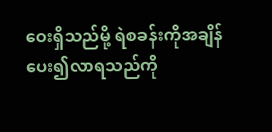ဝေးရှိသည်မို့ ရဲစခန်းကိုအချိန်ပေး၍လာရသည်ကို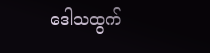ဒေါသထွက်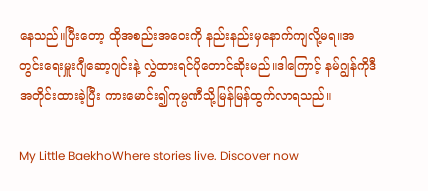နေသည်။ပြီးတော့ ထိုအစည်းအဝေးကို နည်းနည်းမှနောက်ကျလို့မရ။အတွင်းရေးမှူးဂျီဆော့ဂျင်းနဲ့ လွှဲထားရင်ပိုတောင်ဆိုးမည်။ဒါကြောင့် နမ်ဂျွန်ကိုဒီအတိုင်းထားခဲ့ပြီး ကားမောင်း၍ကုမ္ပဏီသို့မြန်မြန်ထွက်လာရသည်။

My Little BaekhoWhere stories live. Discover now